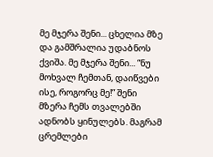მე მჯერა შენი... ცხელია მზე და გამშრალია უდაბნოს ქვიშა. მე მჯერა შენი... “ნუ მოხვალ ჩემთან, დაიწვები ისე, როგორც მე!” შენი მზერა ჩემს თვალებში ადნობს ყინულებს. მაგრამ ცრემლები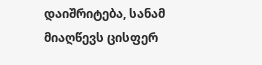დაიშრიტება, სანამ მიაღწევს ცისფერ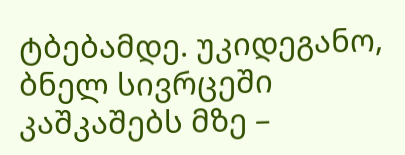ტბებამდე. უკიდეგანო, ბნელ სივრცეში კაშკაშებს მზე –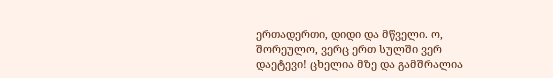ერთადერთი, დიდი და მწველი. ო, შორეულო, ვერც ერთ სულში ვერ დაეტევი! ცხელია მზე და გამშრალია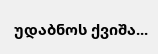უდაბნოს ქვიშა...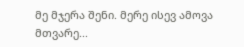მე მჯერა შენი. მერე ისევ ამოვა მთვარე...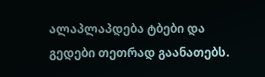ალაპლაპდება ტბები და გედები თეთრად გაანათებს.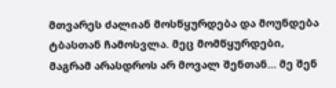მთვარეს ძალიან მოსწყურდება და მოუნდება ტბასთან ჩამოსვლა. მეც მომწყურდები, მაგრამ არასდროს არ მოვალ შენთან... მე შენ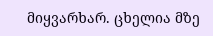მიყვარხარ. ცხელია მზე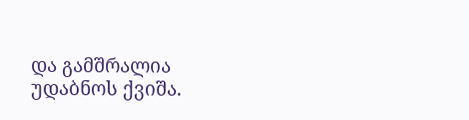და გამშრალია უდაბნოს ქვიშა.